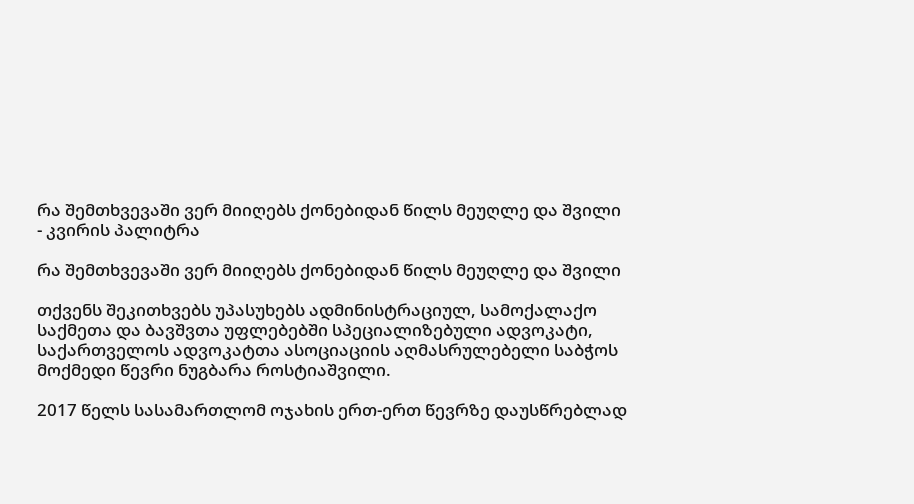რა შემთხვევაში ვერ მიიღებს ქონებიდან წილს მეუღლე და შვილი - კვირის პალიტრა

რა შემთხვევაში ვერ მიიღებს ქონებიდან წილს მეუღლე და შვილი

თქვენს შეკითხვებს უპასუხებს ადმინისტრაციულ, სამოქალაქო საქმეთა და ბავშვთა უფლებებში სპეციალიზებული ადვოკატი, საქართველოს ადვოკატთა ასოციაციის აღმასრულებელი საბჭოს მოქმედი წევრი ნუგბარა როსტიაშვილი.

2017 წელს სასამართლომ ოჯახის ერთ-ერთ წევრზე დაუსწრებლად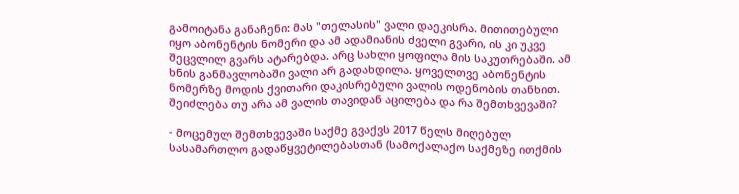გამოიტანა განაჩენი: მას "თელასის" ვალი დაეკისრა. მითითებული იყო აბონენტის ნომერი და ამ ადამიანის ძველი გვარი, ის კი უკვე შეცვლილ გვარს ატარებდა. არც სახლი ყოფილა მის საკუთრებაში. ამ ხნის განმავლობაში ვალი არ გადახდილა. ყოველთვე აბონენტის ნომერზე მოდის ქვითარი დაკისრებული ვალის ოდენობის თანხით. შეიძლება თუ არა ამ ვალის თავიდან აცილება და რა შემთხვევაში?

- მოცემულ შემთხვევაში საქმე გვაქვს 2017 წელს მიღებულ სასამართლო გადაწყვეტილებასთან (სამოქალაქო საქმეზე ითქმის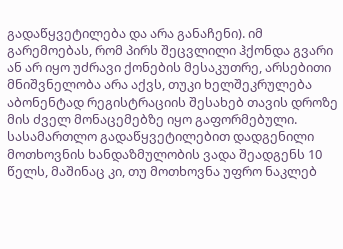გადაწყვეტილება და არა განაჩენი). იმ გარემოებას, რომ პირს შეცვლილი ჰქონდა გვარი ან არ იყო უძრავი ქონების მესაკუთრე, არსებითი მნიშვნელობა არა აქვს, თუკი ხელშეკრულება აბონენტად რეგისტრაციის შესახებ თავის დროზე მის ძველ მონაცემებზე იყო გაფორმებული. სასამართლო გადაწყვეტილებით დადგენილი მოთხოვნის ხანდაზმულობის ვადა შეადგენს 10 წელს, მაშინაც კი, თუ მოთხოვნა უფრო ნაკლებ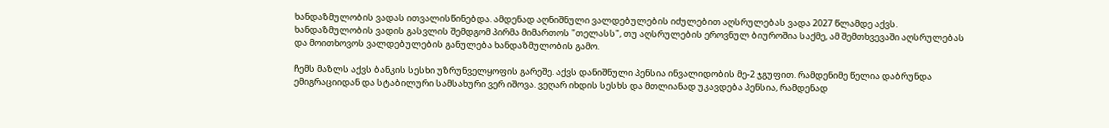ხანდაზმულობის ვადას ითვალისწინებდა. ამდენად აღნიშნული ვალდებულების იძულებით აღსრულებას ვადა 2027 წლამდე აქვს. ხანდაზმულობის ვადის გასვლის შემდგომ პირმა მიმართოს "თელასს", თუ აღსრულების ეროვნულ ბიუროშია საქმე, ამ შემთხვევაში აღსრულებას და მოითხოვოს ვალდებულების განულება ხანდაზმულობის გამო.

ჩემს მაზლს აქვს ბანკის სესხი უზრუნველყოფის გარეშე. აქვს დანიშნული პენსია ინვალიდობის მე-2 ჯგუფით. რამდენიმე წელია დაბრუნდა ემიგრაციიდან და სტაბილური სამსახური ვერ იშოვა. ვეღარ იხდის სესხს და მთლიანად უკავდება პენსია, რამდენად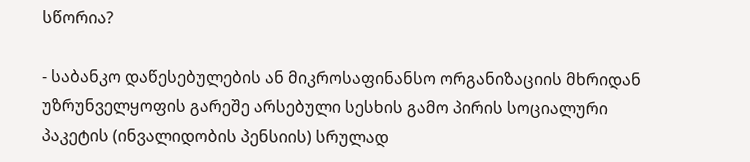სწორია?

- საბანკო დაწესებულების ან მიკროსაფინანსო ორგანიზაციის მხრიდან უზრუნველყოფის გარეშე არსებული სესხის გამო პირის სოციალური პაკეტის (ინვალიდობის პენსიის) სრულად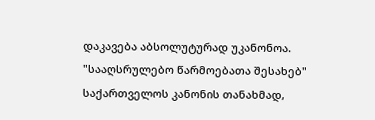დაკავება აბსოლუტურად უკანონოა. "სააღსრულებო წარმოებათა შესახებ" საქართველოს კანონის თანახმად,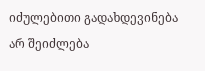იძულებითი გადახდევინება არ შეიძლება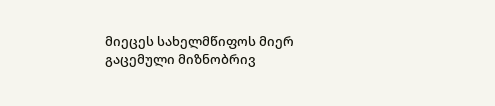მიეცეს სახელმწიფოს მიერ გაცემული მიზნობრივ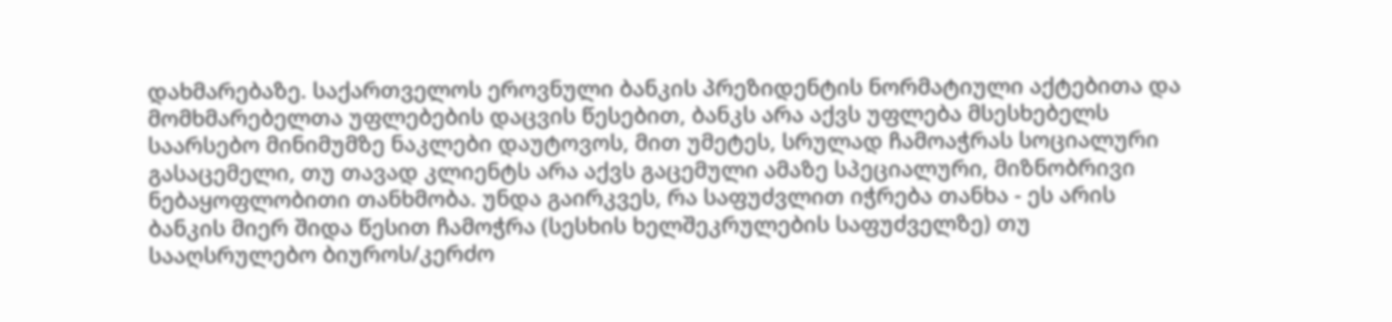დახმარებაზე. საქართველოს ეროვნული ბანკის პრეზიდენტის ნორმატიული აქტებითა და მომხმარებელთა უფლებების დაცვის წესებით, ბანკს არა აქვს უფლება მსესხებელს საარსებო მინიმუმზე ნაკლები დაუტოვოს, მით უმეტეს, სრულად ჩამოაჭრას სოციალური გასაცემელი, თუ თავად კლიენტს არა აქვს გაცემული ამაზე სპეციალური, მიზნობრივი ნებაყოფლობითი თანხმობა. უნდა გაირკვეს, რა საფუძვლით იჭრება თანხა - ეს არის ბანკის მიერ შიდა წესით ჩამოჭრა (სესხის ხელშეკრულების საფუძველზე) თუ სააღსრულებო ბიუროს/კერძო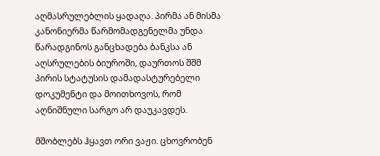აღმასრულებლის ყადაღა. პირმა ან მისმა კანონიერმა წარმომადგენელმა უნდა წარადგინოს განცხადება ბანკსა ან აღსრულების ბიუროში, დაურთოს შშმ პირის სტატუსის დამადასტურებელი დოკუმენტი და მოითხოვოს, რომ აღნიშნული სარგო არ დაუკავდეს.

მშობლებს ჰყავთ ორი ვაჟი. ცხოვრობენ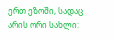ერთ ეზოში, სადაც არის ორი სახლი: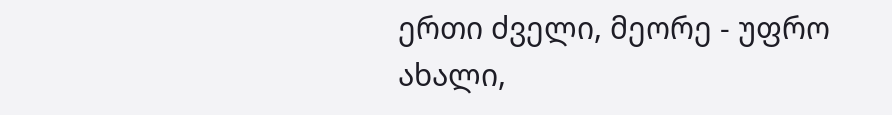ერთი ძველი, მეორე - უფრო ახალი,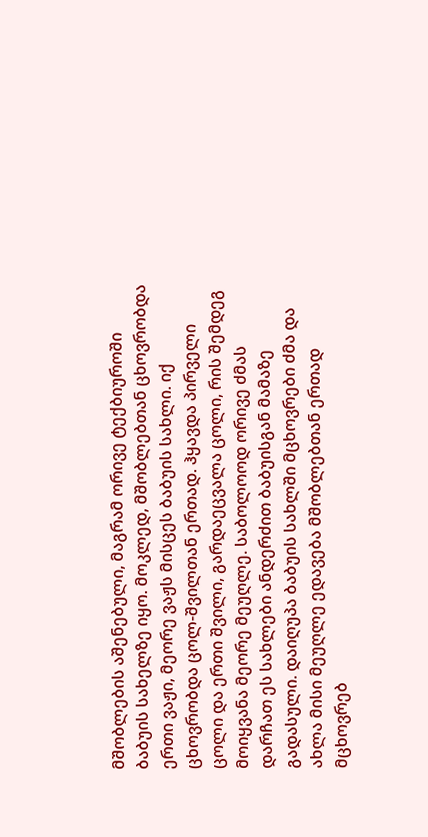მშობლების აშენებული, მაგრამ ორივე ტექბიუროში ბაბუის სახელზე იყო. მოკლედ, მშობლებთან ცხოვრობდა ერთი ვაჟი, მეორე ვაჟს მისცეს ბაბუის სახლი. იქ ცხოვრობდა ცოლ-შვილთან ერთად. ჰყავდა პირველი ცოლი და ერთი შვილი, გარდაეცვალა ცოლი, რის შემდეგ მოიყვანა მეორე მეუღლე. საბოლოოდ ორივე ძმას დარჩათ ეს სახლები ანდერძით ბაბუისგან მამაზე გადასული. დაიღუპა ბაბუის სახლში მცხოვრები ძმა და ახლა მისი მეუღლე ედავება მშობლებთან ერთად მცხოვრებ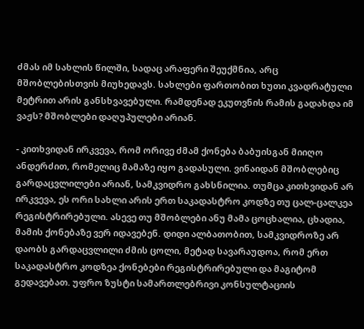ძმას იმ სახლის წილში, სადაც არაფერი შეუქმნია, არც მშობლებისთვის მიუხედავს. სახლები ფართობით ხუთი კვადრატული მეტრით არის განსხვავებული. რამდენად ეკუთვნის რამის გადახდა იმ ვაჟს? მშობლები დაღუპულები არიან.

- კითხვიდან ირკვევა, რომ ორივე ძმამ ქონება ბაბუისგან მიიღო ანდერძით, რომელიც მამაზე იყო გადასული. ვინაიდან მშობლებიც გარდაცვლილები არიან, სამკვიდრო გახსნილია. თუმცა კითხვიდან არ ირკვევა, ეს ორი სახლი არის ერთ საკადასტრო კოდზე თუ ცალ-ცალკეა რეგისტრირებული. ასევე თუ მშობლები ანუ მამა ცოცხალია, ცხადია, მამის ქონებაზე ვერ იდავებენ. დიდი ალბათობით, სამკვიდროზე არ დაობს გარდაცვლილი ძმის ცოლი, მეტად სავარაუდოა, რომ ერთ საკადასტრო კოდზეა ქონებები რეგისტრირებული და მაგიტომ გედავებათ. უფრო ზუსტი სამართლებრივი კონსულტაციის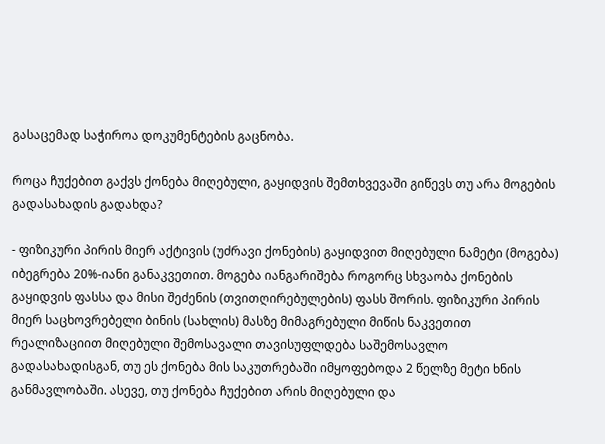გასაცემად საჭიროა დოკუმენტების გაცნობა.

როცა ჩუქებით გაქვს ქონება მიღებული, გაყიდვის შემთხვევაში გიწევს თუ არა მოგების გადასახადის გადახდა?

- ფიზიკური პირის მიერ აქტივის (უძრავი ქონების) გაყიდვით მიღებული ნამეტი (მოგება) იბეგრება 20%-იანი განაკვეთით. მოგება იანგარიშება როგორც სხვაობა ქონების გაყიდვის ფასსა და მისი შეძენის (თვითღირებულების) ფასს შორის. ფიზიკური პირის მიერ საცხოვრებელი ბინის (სახლის) მასზე მიმაგრებული მიწის ნაკვეთით რეალიზაციით მიღებული შემოსავალი თავისუფლდება საშემოსავლო გადასახადისგან, თუ ეს ქონება მის საკუთრებაში იმყოფებოდა 2 წელზე მეტი ხნის განმავლობაში. ასევე, თუ ქონება ჩუქებით არის მიღებული და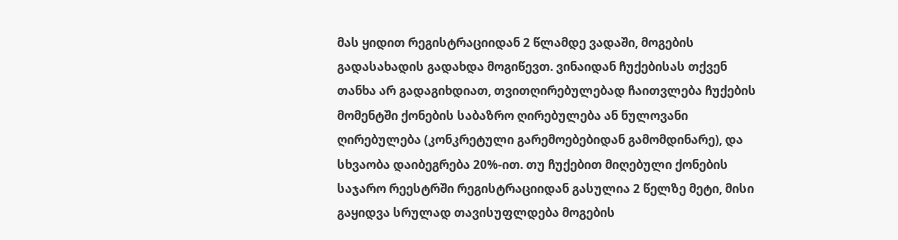მას ყიდით რეგისტრაციიდან 2 წლამდე ვადაში, მოგების გადასახადის გადახდა მოგიწევთ. ვინაიდან ჩუქებისას თქვენ თანხა არ გადაგიხდიათ, თვითღირებულებად ჩაითვლება ჩუქების მომენტში ქონების საბაზრო ღირებულება ან ნულოვანი ღირებულება (კონკრეტული გარემოებებიდან გამომდინარე), და სხვაობა დაიბეგრება 20%-ით. თუ ჩუქებით მიღებული ქონების საჯარო რეესტრში რეგისტრაციიდან გასულია 2 წელზე მეტი, მისი გაყიდვა სრულად თავისუფლდება მოგების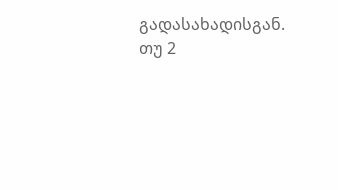გადასახადისგან. თუ 2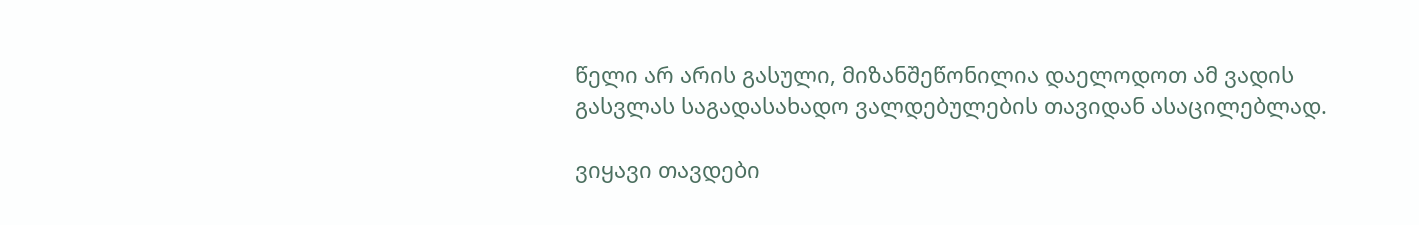წელი არ არის გასული, მიზანშეწონილია დაელოდოთ ამ ვადის გასვლას საგადასახადო ვალდებულების თავიდან ასაცილებლად.

ვიყავი თავდები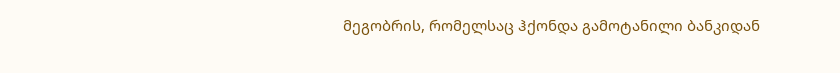მეგობრის, რომელსაც ჰქონდა გამოტანილი ბანკიდან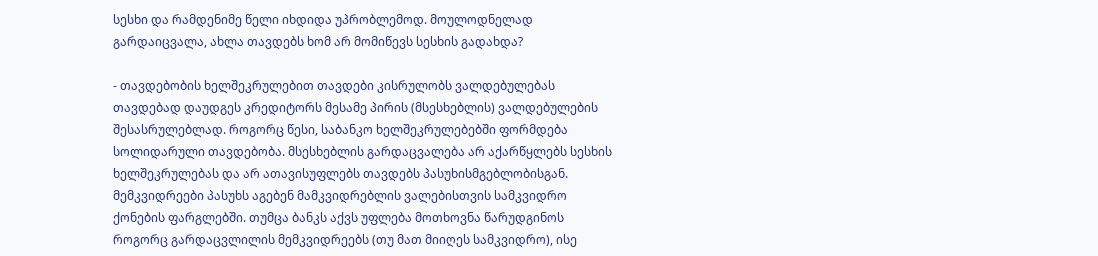სესხი და რამდენიმე წელი იხდიდა უპრობლემოდ. მოულოდნელად გარდაიცვალა, ახლა თავდებს ხომ არ მომიწევს სესხის გადახდა?

- თავდებობის ხელშეკრულებით თავდები კისრულობს ვალდებულებას თავდებად დაუდგეს კრედიტორს მესამე პირის (მსესხებლის) ვალდებულების შესასრულებლად. როგორც წესი, საბანკო ხელშეკრულებებში ფორმდება სოლიდარული თავდებობა. მსესხებლის გარდაცვალება არ აქარწყლებს სესხის ხელშეკრულებას და არ ათავისუფლებს თავდებს პასუხისმგებლობისგან. მემკვიდრეები პასუხს აგებენ მამკვიდრებლის ვალებისთვის სამკვიდრო ქონების ფარგლებში. თუმცა ბანკს აქვს უფლება მოთხოვნა წარუდგინოს როგორც გარდაცვლილის მემკვიდრეებს (თუ მათ მიიღეს სამკვიდრო), ისე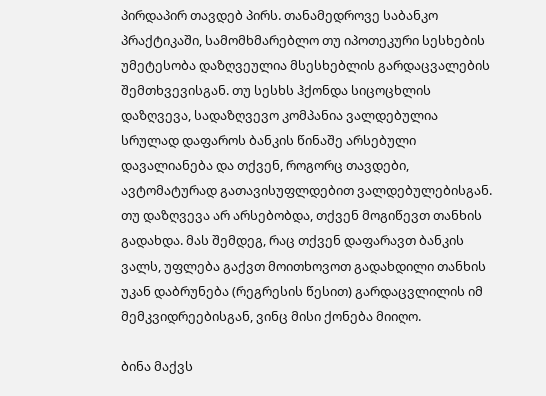პირდაპირ თავდებ პირს. თანამედროვე საბანკო პრაქტიკაში, სამომხმარებლო თუ იპოთეკური სესხების უმეტესობა დაზღვეულია მსესხებლის გარდაცვალების შემთხვევისგან. თუ სესხს ჰქონდა სიცოცხლის დაზღვევა, სადაზღვევო კომპანია ვალდებულია სრულად დაფაროს ბანკის წინაშე არსებული დავალიანება და თქვენ, როგორც თავდები, ავტომატურად გათავისუფლდებით ვალდებულებისგან. თუ დაზღვევა არ არსებობდა, თქვენ მოგიწევთ თანხის გადახდა. მას შემდეგ, რაც თქვენ დაფარავთ ბანკის ვალს, უფლება გაქვთ მოითხოვოთ გადახდილი თანხის უკან დაბრუნება (რეგრესის წესით) გარდაცვლილის იმ მემკვიდრეებისგან, ვინც მისი ქონება მიიღო.

ბინა მაქვს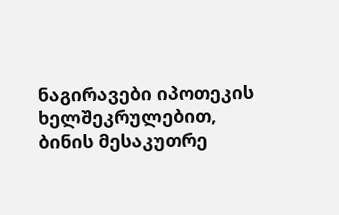ნაგირავები იპოთეკის ხელშეკრულებით, ბინის მესაკუთრე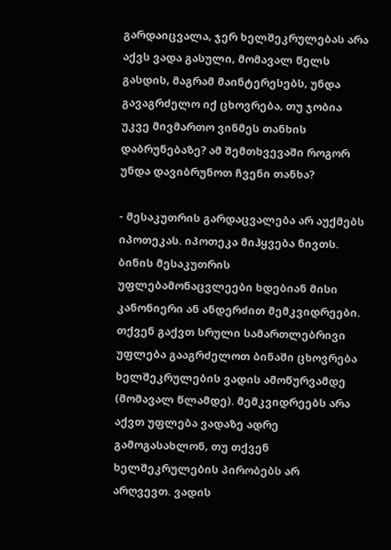გარდაიცვალა, ჯერ ხელშეკრულებას არა აქვს ვადა გასული, მომავალ წელს გასდის, მაგრამ მაინტერესებს, უნდა გავაგრძელო იქ ცხოვრება, თუ ჯობია უკვე მივმართო ვინმეს თანხის დაბრუნებაზე? ამ შემთხვევაში როგორ უნდა დავიბრუნოთ ჩვენი თანხა?

- მესაკუთრის გარდაცვალება არ აუქმებს იპოთეკას. იპოთეკა მიჰყვება ნივთს. ბინის მესაკუთრის უფლებამონაცვლეები ხდებიან მისი კანონიერი ან ანდერძით მემკვიდრეები. თქვენ გაქვთ სრული სამართლებრივი უფლება გააგრძელოთ ბინაში ცხოვრება ხელშეკრულების ვადის ამოწურვამდე (მომავალ წლამდე). მემკვიდრეებს არა აქვთ უფლება ვადაზე ადრე გამოგასახლონ, თუ თქვენ ხელშეკრულების პირობებს არ არღვევთ. ვადის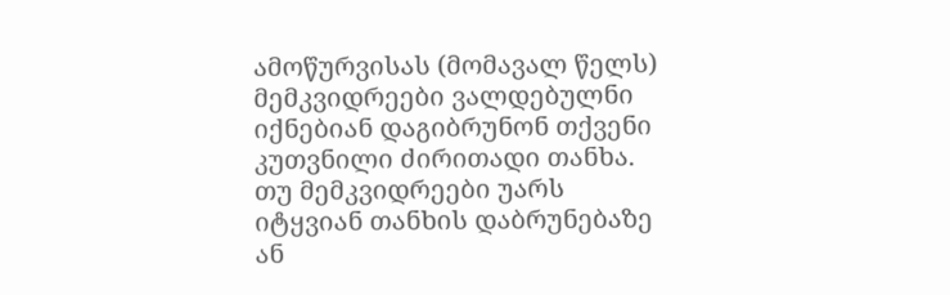ამოწურვისას (მომავალ წელს) მემკვიდრეები ვალდებულნი იქნებიან დაგიბრუნონ თქვენი კუთვნილი ძირითადი თანხა. თუ მემკვიდრეები უარს იტყვიან თანხის დაბრუნებაზე ან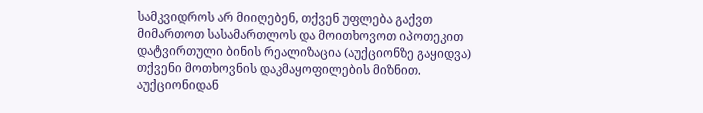სამკვიდროს არ მიიღებენ, თქვენ უფლება გაქვთ მიმართოთ სასამართლოს და მოითხოვოთ იპოთეკით დატვირთული ბინის რეალიზაცია (აუქციონზე გაყიდვა) თქვენი მოთხოვნის დაკმაყოფილების მიზნით. აუქციონიდან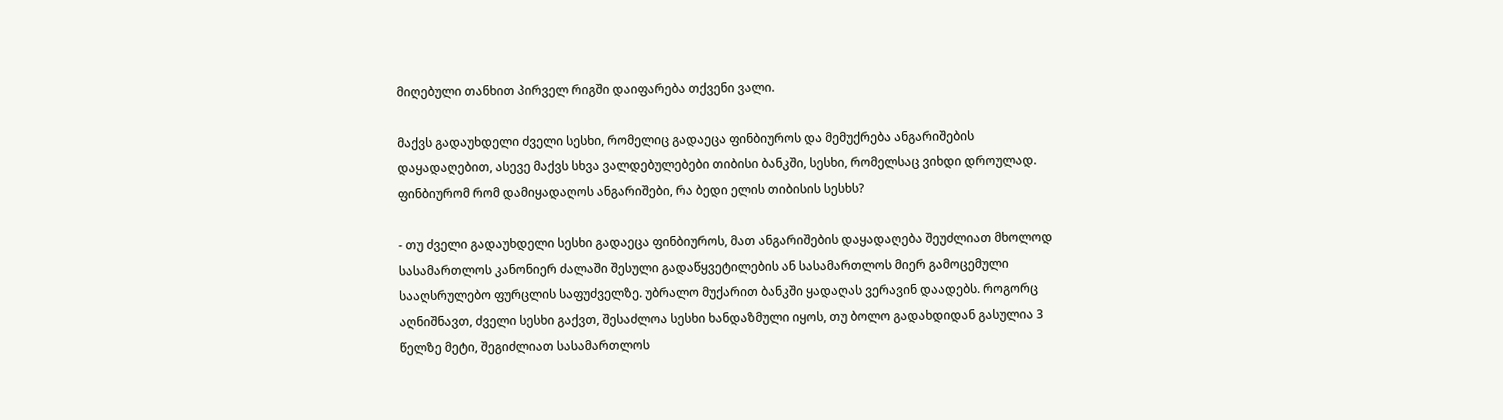მიღებული თანხით პირველ რიგში დაიფარება თქვენი ვალი.

მაქვს გადაუხდელი ძველი სესხი, რომელიც გადაეცა ფინბიუროს და მემუქრება ანგარიშების დაყადაღებით, ასევე მაქვს სხვა ვალდებულებები თიბისი ბანკში, სესხი, რომელსაც ვიხდი დროულად. ფინბიურომ რომ დამიყადაღოს ანგარიშები, რა ბედი ელის თიბისის სესხს?

- თუ ძველი გადაუხდელი სესხი გადაეცა ფინბიუროს, მათ ანგარიშების დაყადაღება შეუძლიათ მხოლოდ სასამართლოს კანონიერ ძალაში შესული გადაწყვეტილების ან სასამართლოს მიერ გამოცემული სააღსრულებო ფურცლის საფუძველზე. უბრალო მუქარით ბანკში ყადაღას ვერავინ დაადებს. როგორც აღნიშნავთ, ძველი სესხი გაქვთ, შესაძლოა სესხი ხანდაზმული იყოს, თუ ბოლო გადახდიდან გასულია 3 წელზე მეტი, შეგიძლიათ სასამართლოს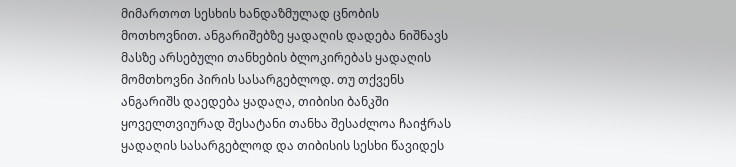მიმართოთ სესხის ხანდაზმულად ცნობის მოთხოვნით. ანგარიშებზე ყადაღის დადება ნიშნავს მასზე არსებული თანხების ბლოკირებას ყადაღის მომთხოვნი პირის სასარგებლოდ. თუ თქვენს ანგარიშს დაედება ყადაღა, თიბისი ბანკში ყოველთვიურად შესატანი თანხა შესაძლოა ჩაიჭრას ყადაღის სასარგებლოდ და თიბისის სესხი წავიდეს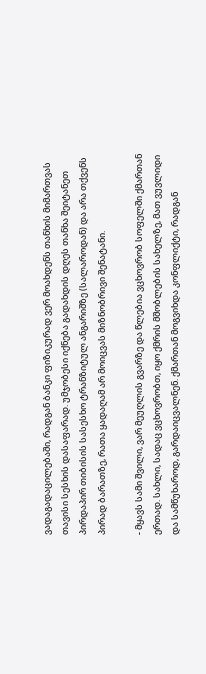ვადაგადაცილებაში, რადგან ბანკი ფიზიკურად ვერ მოახდენს თანხის მიმართვას თავისი სესხის დასაფარად. უმჯობესი იქნება გადახდის დღეს თანხა შეიტანეთ პირდაპირ თიბისის სასესხო ტრანზიტულ ანგარიშზე (სალაროდან) და არა თქვენს პირად ბარათზე, რათა ყადაღამ არ მოიცვას მიზნობრივი შენატანი.

- მყავს სამი შვილი, ვარ მეუღლის გვარზე და წლებია ვცხოვრობ სოფელში ქმართან ერთად. სახლი, სადაც ვცხოვრობთ, იყო ქმრის მშობლების სახელზე, მათ ვუვლიდი და სამწუხაროდ, გარდაიცვალნენ. ქმართან მოგვიხდა კონფლიქტი, რადგან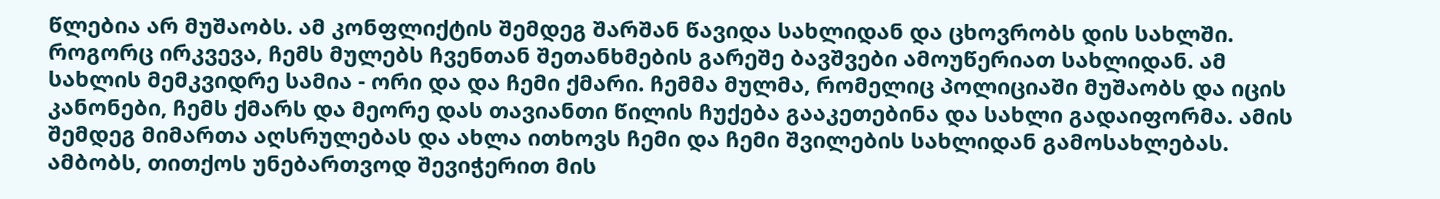წლებია არ მუშაობს. ამ კონფლიქტის შემდეგ შარშან წავიდა სახლიდან და ცხოვრობს დის სახლში. როგორც ირკვევა, ჩემს მულებს ჩვენთან შეთანხმების გარეშე ბავშვები ამოუწერიათ სახლიდან. ამ სახლის მემკვიდრე სამია - ორი და და ჩემი ქმარი. ჩემმა მულმა, რომელიც პოლიციაში მუშაობს და იცის კანონები, ჩემს ქმარს და მეორე დას თავიანთი წილის ჩუქება გააკეთებინა და სახლი გადაიფორმა. ამის შემდეგ მიმართა აღსრულებას და ახლა ითხოვს ჩემი და ჩემი შვილების სახლიდან გამოსახლებას. ამბობს, თითქოს უნებართვოდ შევიჭერით მის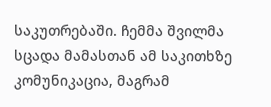საკუთრებაში. ჩემმა შვილმა სცადა მამასთან ამ საკითხზე კომუნიკაცია, მაგრამ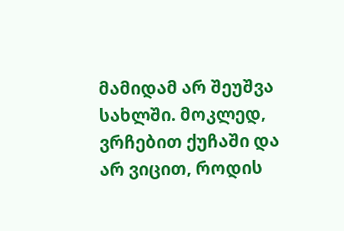მამიდამ არ შეუშვა სახლში. მოკლედ, ვრჩებით ქუჩაში და არ ვიცით, როდის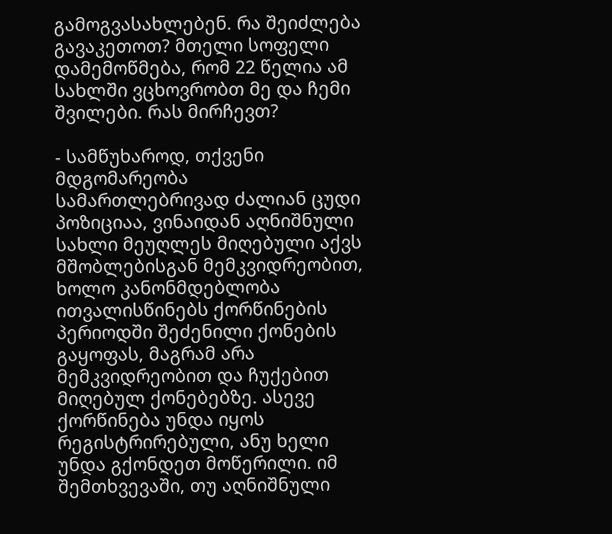გამოგვასახლებენ. რა შეიძლება გავაკეთოთ? მთელი სოფელი დამემოწმება, რომ 22 წელია ამ სახლში ვცხოვრობთ მე და ჩემი შვილები. რას მირჩევთ?

- სამწუხაროდ, თქვენი მდგომარეობა სამართლებრივად ძალიან ცუდი პოზიციაა, ვინაიდან აღნიშნული სახლი მეუღლეს მიღებული აქვს მშობლებისგან მემკვიდრეობით, ხოლო კანონმდებლობა ითვალისწინებს ქორწინების პერიოდში შეძენილი ქონების გაყოფას, მაგრამ არა მემკვიდრეობით და ჩუქებით მიღებულ ქონებებზე. ასევე ქორწინება უნდა იყოს რეგისტრირებული, ანუ ხელი უნდა გქონდეთ მოწერილი. იმ შემთხვევაში, თუ აღნიშნული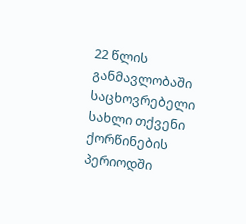22 წლის განმავლობაში საცხოვრებელი სახლი თქვენი ქორწინების პერიოდში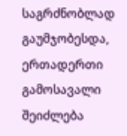საგრძნობლად გაუმჯობესდა, ერთადერთი გამოსავალი შეიძლება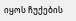იყოს ჩუქების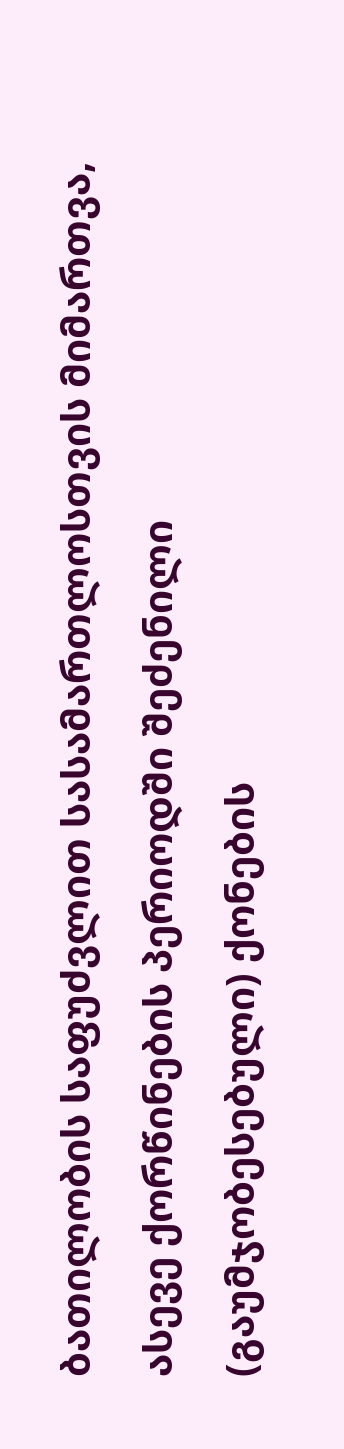ბათილობის საფუძვლით სასამართლოსთვის მიმართვა, ასევე ქორწინების პერიოდში შეძენილი (გაუმჯობესებული) ქონების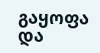გაყოფა და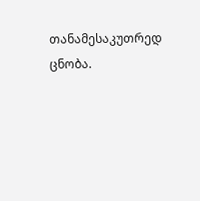თანამესაკუთრედ ცნობა.